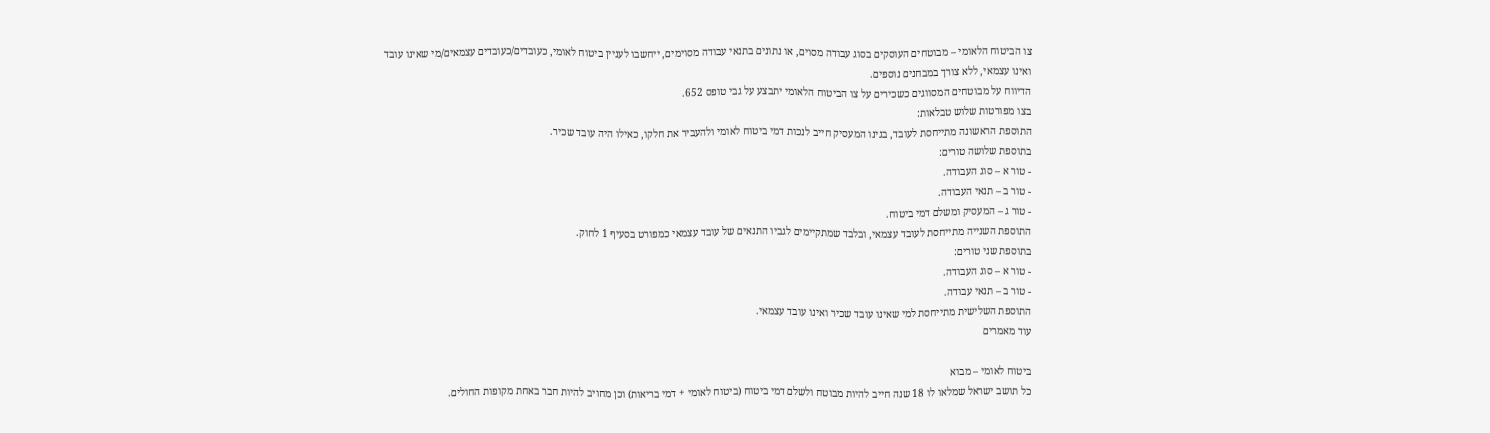צו הביטוח הלאומי – מבוטחים העוסקים בסוג עבודה מסוים, או נתונים בתנאי עבודה מסוימים, ייחשבו לעניין ביטוח לאומי, כעובדים/כעובדים עצמאים/מי שאינו עובד ואינו עצמאי, ללא צורך במבחנים נוספים.
הדיווח על מבוטחים המסווגים כשכירים על צו הביטוח הלאומי יתבצע על גבי טופס 652.
בצו מפורטות שלוש טבלאות:
התוספת הראשונה מתייחסת לעובד, בגינו המעסיק חייב לנכות דמי ביטוח לאומי ולהעביר את חלקו, כאילו היה עובד שכיר.
בתוספת שלושה טורים:
- טור א – סוג העבודה.
- טור ב – תנאי העבודה.
- טור ג – המעסיק ומשלם דמי ביטוח.
התוספת השנייה מתייחסת לעובד עצמאי, ובלבד שמתקיימים לגביו התנאים של עובד עצמאי כמפורט בסעיף 1 לחוק.
בתוספת שני טורים:
- טור א – סוג העבודה.
- טור ב – תנאי עבודה.
התוספת השלישית מתייחסת למי שאינו עובד שכיר ואינו עובד עצמאי.
עוד מאמרים

ביטוח לאומי – מבוא
כל תושב ישראל שמלאו לו 18 שנה חייב להיות מבוטח ולשלם דמי ביטוח (ביטוח לאומי + דמי בריאות) וכן מחויב להיות חבר באחת מקופות החולים.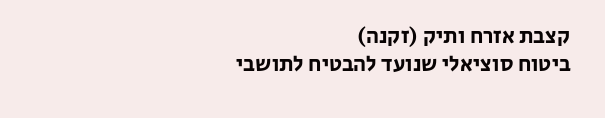קצבת אזרח ותיק (זקנה)
ביטוח סוציאלי שנועד להבטיח לתושבי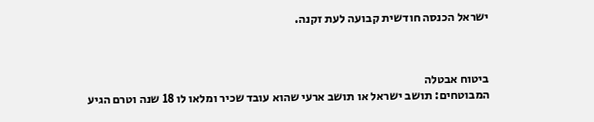ישראל הכנסה חודשית קבועה לעת זקנה.



ביטוח אבטלה
המבוטחים: תושב ישראל או תושב ארעי שהוא עובד שכיר ומלאו לו 18 שנה וטרם הגיע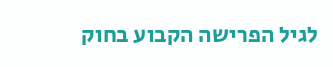לגיל הפרישה הקבוע בחוק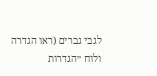לגבי גברים (ראו הגדרה ולוח ״הגדרות